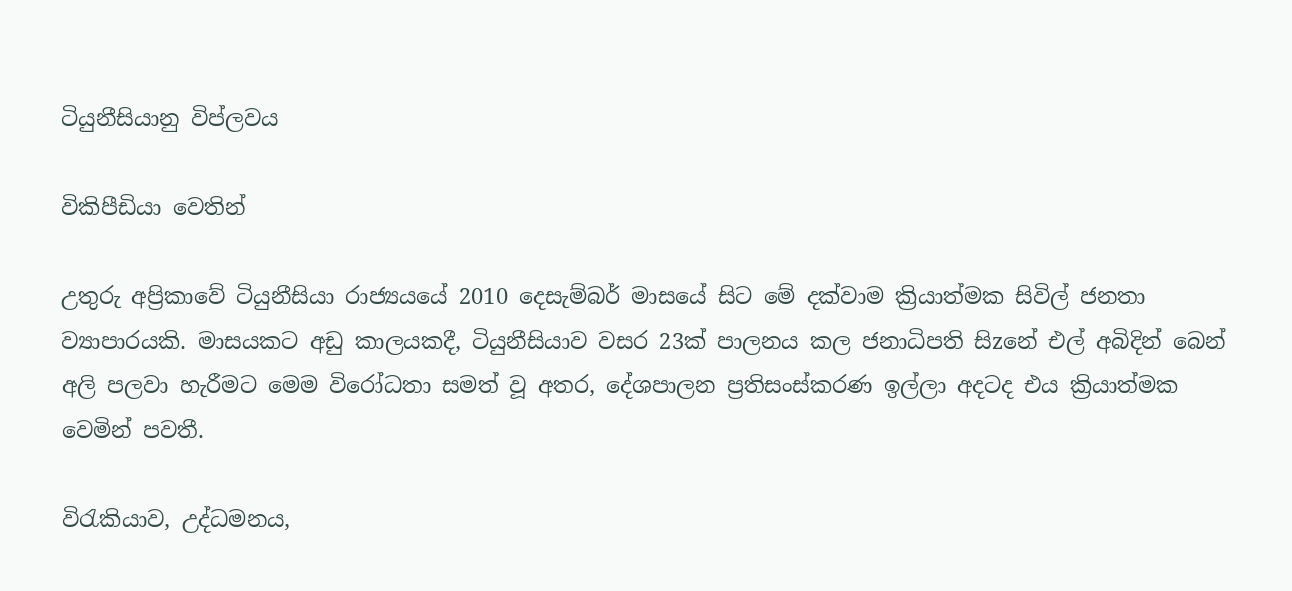ටියුනීසියානු විප්ලවය

විකිපීඩියා වෙතින්

උතුරු අප්‍රිකාවේ ටියුනීසියා රාජ්‍යයයේ 2010 දෙසැම්බර් මාසයේ සිට මේ දක්වාම ක්‍රියාත්මක සිවිල් ජනතා ව්‍යාපාරයකි. මාසයකට අඩු කාලයකදී, ටියුනීසියාව වසර 23ක් පාලනය කල ජනාධිපති සිzනේ එල් අබිදින් බෙන් අලි පලවා හැරීමට මෙම විරෝධතා සමත් වූ අතර, දේශපාලන ප්‍රතිසංස්කරණ ඉල්ලා අදටද එය ක්‍රියාත්මක වෙමින් පවතී.

විරැකියාව, උද්ධමනය,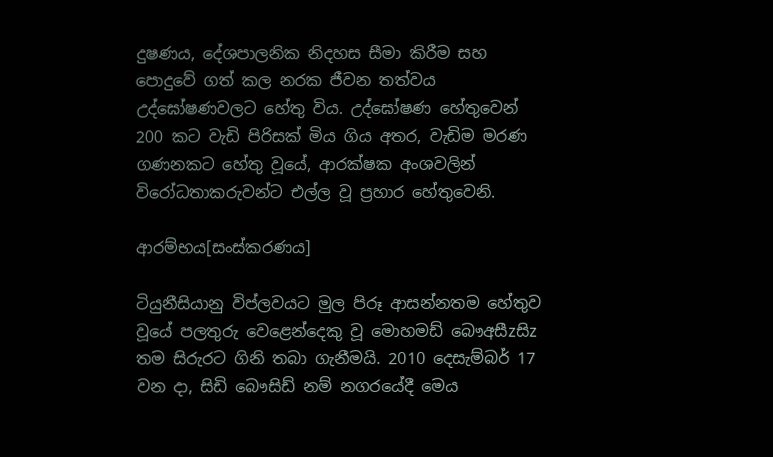දුෂණය, දේශපාලනික නිදහස සීමා කිරීම සහ පොදුවේ ගත් කල නරක ජීවන තත්වය උද්ඝෝෂණවලට හේතු විය. උද්ඝෝෂණ හේතුවෙන් 200 කට වැඩි පිරිසක් මිය ගිය අතර, වැඩිම මරණ ගණනකට හේතු වූයේ, ආරක්ෂක අංශවලින් විරෝධතාකරුවන්ට එල්ල වූ ප්‍රහාර හේතුවෙනි.

ආරම්භය[සංස්කරණය]

ටියුනීසියානු විප්ලවයට මුල පිරූ ආසන්නතම හේතුව වූයේ පලතුරු වෙළෙන්දෙකු වූ මොහමඩ් බෞඅසීzසිz තම සිරුරට ගිනි තබා ගැනීමයි. 2010 දෙසැම්බර් 17 වන දා, සිඩි බෞසිඩ් නම් නගරයේදී මෙය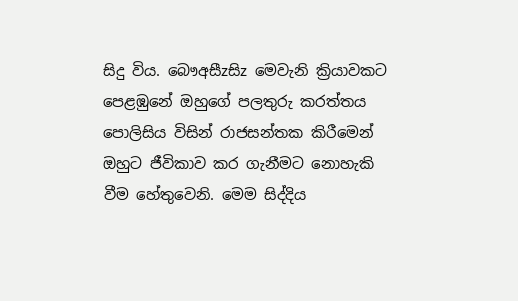සිදු විය. බෞඅසීzසිz මෙවැනි ක්‍රියාවකට පෙළඹුනේ ඔහුගේ පලතුරු කරත්තය පොලිසිය විසින් රාජසන්තක කිරීමෙන් ඔහුට ජීවිකාව කර ගැනීමට නොහැකි වීම හේතුවෙනි. මෙම සිද්දිය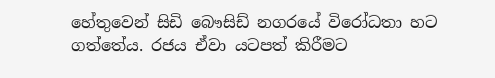හේතුවෙන් සිඩි බෞසිඩ් නගරයේ විරෝධතා හට ගත්තේය. රජය ඒවා යටපත් කිරීමට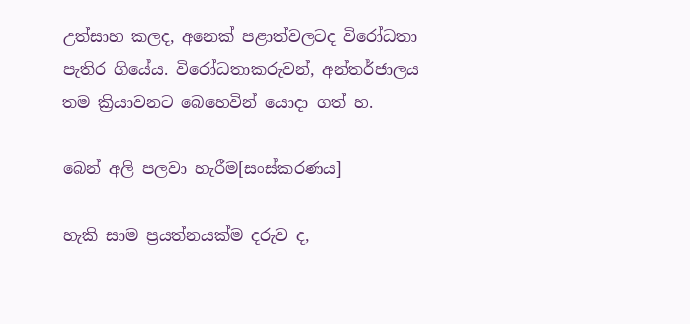උත්සාහ කලද, අනෙක් පළාත්වලටද විරෝධතා පැතිර ගියේය. විරෝධතාකරුවන්, අන්තර්ජාලය තම ක්‍රියාවනට බෙහෙවින් යොදා ගත් හ.

බෙන් අලි පලවා හැරීම[සංස්කරණය]

හැකි සාම ප්‍රයත්නයක්ම දරුව ද,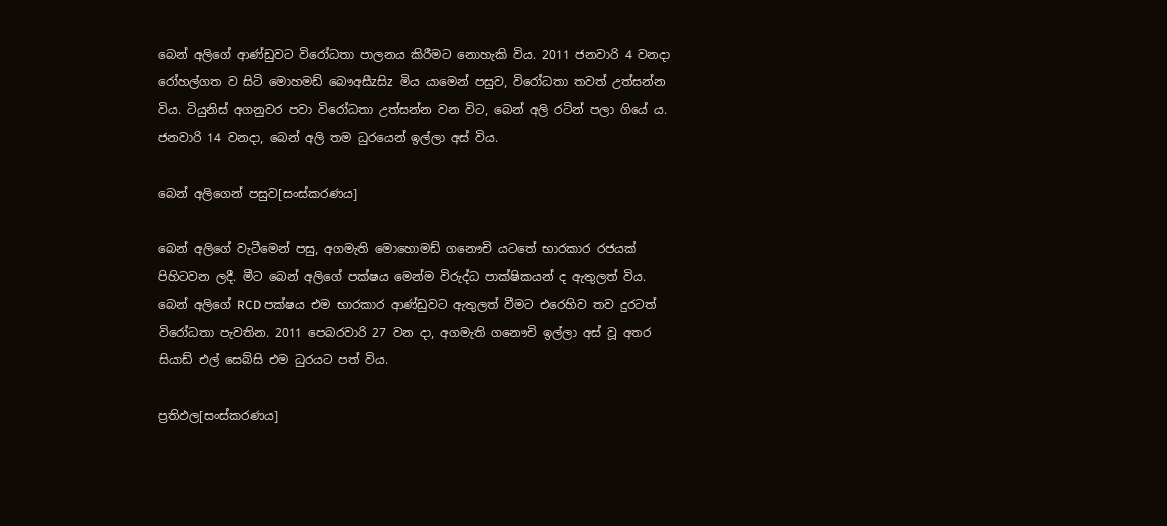බෙන් අලිගේ ආණ්ඩුවට විරෝධතා පාලනය කිරීමට නොහැකි විය. 2011 ජනවාරි 4 වනදා රෝහල්ගත ව සිටි මොහමඩ් බෞඅසීzසිz මිය යාමෙන් පසුව, විරෝධතා තවත් උත්සන්න විය. ටියුනිස් අගනුවර පවා විරෝධතා උත්සන්න වන විට, බෙන් අලි රටින් පලා ගියේ ය. ජනවාරි 14 වනදා, බෙන් අලි තම ධුරයෙන් ඉල්ලා අස් විය.

බෙන් අලිගෙන් පසුව[සංස්කරණය]

බෙන් අලිගේ වැටීමෙන් පසු, අගමැති මොහොමඩ් ගනෞචි යටතේ භාරකාර රජයක් පිහිටවන ලදී. මීට බෙන් අලිගේ පක්ෂය මෙන්ම විරුද්ධ පාක්ෂිකයන් ද ඇතුලත් විය. බෙන් අලිගේ RCD පක්ෂය එම භාරකාර ආණ්ඩුවට ඇතුලත් වීමට එරෙහිව තව දුරටත් විරෝධතා පැවතින. 2011 පෙබරවාරි 27 වන දා, අගමැති ගනෞචි ඉල්ලා අස් වූ අතර සියාඩ් එල් සෙබ්සි එම ධුරයට පත් විය.

ප්‍රතිඵල[සංස්කරණය]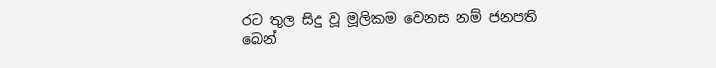රට තුල සිදු වූ මූලිකම වෙනස නම් ජනපති බෙන්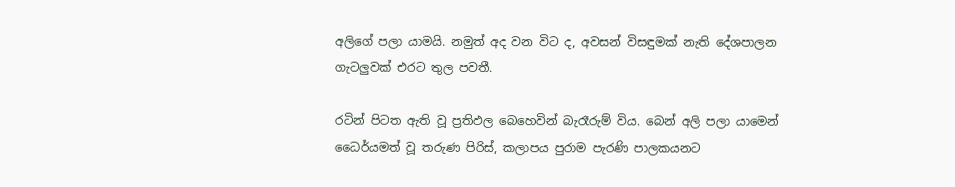අලිගේ පලා යාමයි. නමුත් අද වන විට ද, අවසන් විසඳුමක් නැති දේශපාලන ගැටලුවක් එරට තුල පවතී.

රටින් පිටත ඇති වූ ප්‍රතිඵල බෙහෙවින් බැරෑරුම් විය. බෙන් අලි පලා යාමෙන් ධෛර්යමත් වූ තරුණ පිරිස්, කලාපය පුරාම පැරණි පාලකයනට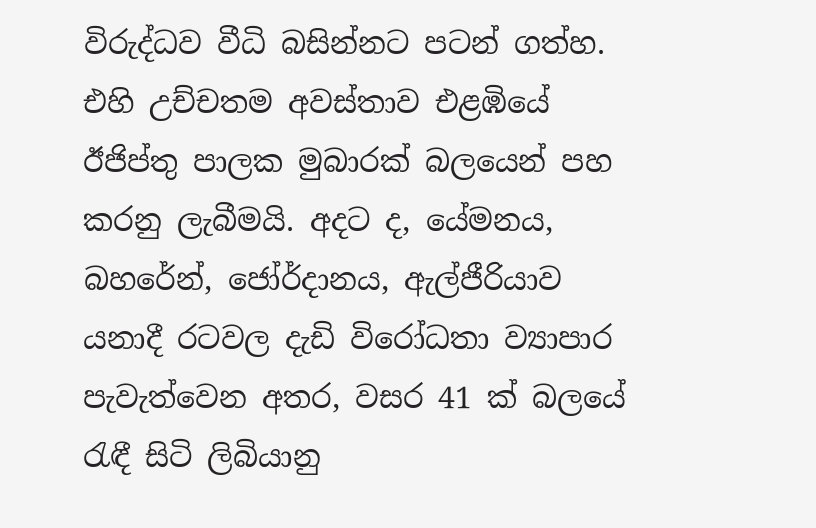විරුද්ධව වීධි බසින්නට පටන් ගත්හ. එහි උච්චතම අවස්තාව එළඹියේ ඊජිප්තු පාලක මුබාරක් බලයෙන් පහ කරනු ලැබීමයි. අදට ද, යේමනය, බහරේන්, ජෝර්දානය, ඇල්ජීරියාව යනාදී රටවල දැඩි විරෝධතා ව්‍යාපාර පැවැත්වෙන අතර, වසර 41 ක් බලයේ රැඳී සිටි ලිබියානු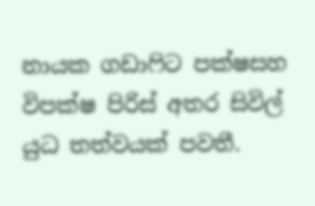නායක ගඩාෆිට පක්ෂසහ විපක්ෂ පිරිස් අතර සිවිල් යුධ තත්වයක් පවතී.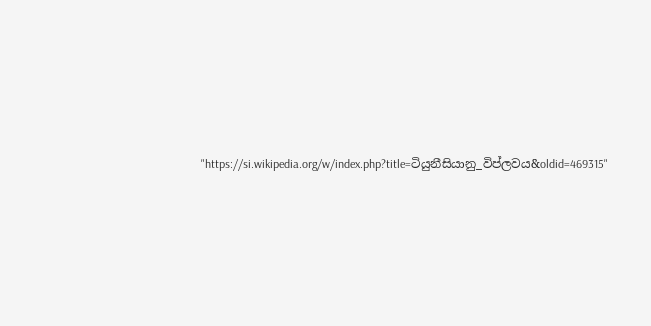"https://si.wikipedia.org/w/index.php?title=ටියුනීසියානු_විප්ලවය&oldid=469315"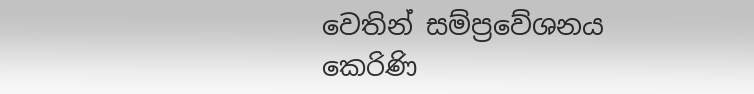වෙතින් සම්ප්‍රවේශනය කෙරිණි